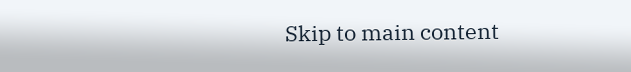Skip to main content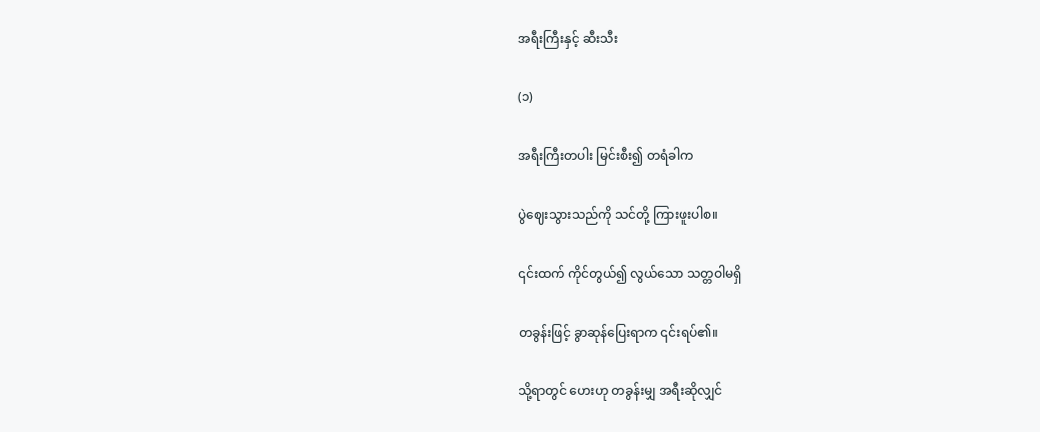အရီးကြီးနှင့် ဆီးသီး

(၁)

အရီးကြီးတပါး မြင်းစီး၍ တရံခါက

ပွဲဈေးသွားသည်ကို သင်တို့ ကြားဖူးပါစ။

၎င်းထက် ကိုင်တွယ်၍ လွယ်သော သတ္တဝါမရှိ

တခွန်းဖြင့် ခွာဆုန်ပြေးရာက ၎င်းရပ်၏။

သို့ရာတွင် ဟေးဟု တခွန်းမျှ အရီးဆိုလျှင်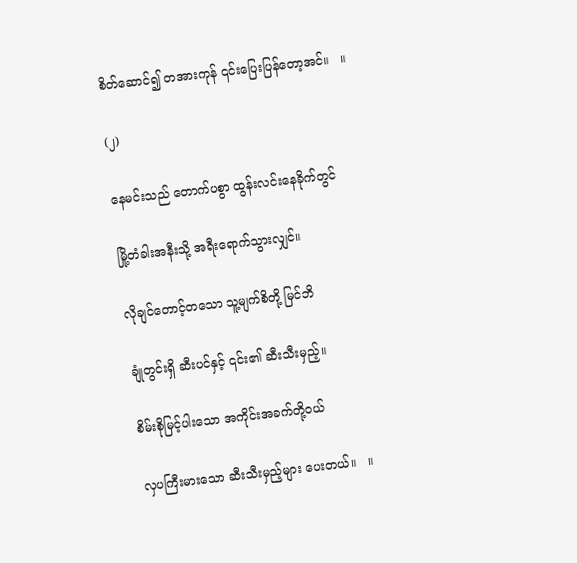စိတ်ဆောင်၍ တအားကုန် ၎င်းပြေးပြန်တော့အင်။   ။

(၂)

နေမင်းသည် တောက်ပစွာ ထွန်းလင်းနေခိုက်တွင်

မြို့တံခါးအနီးသို့ အရီးရောက်သွားလျှင်။

လိုချင်တောင့်တသော သူ့မျက်စိတို့ မြင်ဘိ

ချုံတွင်းရှိ ဆီးပင်နှင့် ၎င်း၏ ဆီးသီးမှည့်။

စိမ်းစိုမြင့်ပါးသော အကိုင်းအခက်တို့ဝယ်

လှပကြီးမားသော ဆီးသီးမှည့်များ ပေးတယ်။   ။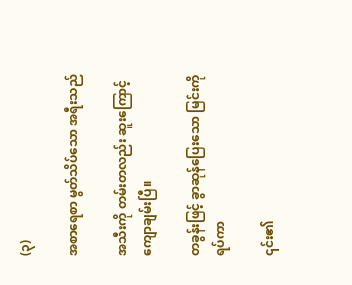(၃)

အစာရေစာ မွတ်သိပ်သော အရီးသည်

အသီးကို တမ်းတလည်း ဆူးကြောင့် ကျောချမ်းပြီ။

တခွန်းဖြင့် ခွာဆုန်ပြေးသော မြင်းကိုရပ်ကာ

၎င်း၏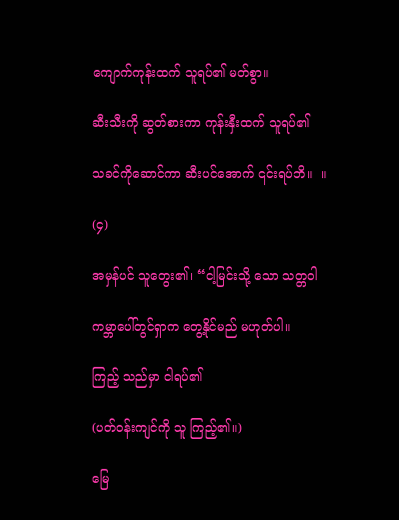ကျောက်ကုန်းထက် သူရပ်၏ မတ်စွာ။

ဆီးသီးကို ဆွတ်စားကာ ကုန်းနှီးထက် သူရပ်၏

သခင်ကိုဆောင်ကာ ဆီးပင်အောက် ၎င်းရပ်ဘိ။  ။

(၄)

အမှန်ပင် သူတွေး၏၊ “ငါ့မြင်းသို့ သော သတ္တဝါ

ကမ္ဘာပေါ်တွင်ရှာက တွေ့နိုင်မည် မဟုတ်ပါ။

ကြည့် သည်မှာ ငါရပ်၏

(ပတ်ဝန်းကျင်ကို သူ ကြည့်၏။)

မြေ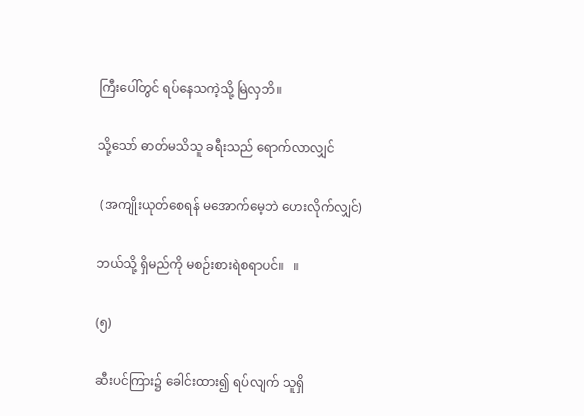ကြီးပေါ်တွင် ရပ်နေသကဲ့သို့ မြဲလှဘိ။

သို့သော် ဓာတ်မသိသူ ခရီးသည် ရောက်လာလျှင်

 (အကျိုးယုတ်စေရန် မအောက်မေ့ဘဲ ဟေးလိုက်လျှင်)

ဘယ်သို့ ရှိမည်ကို မစဉ်းစားရဲစရာပင်။   ။

(၅)

ဆီးပင်ကြား၌ ခေါင်းထား၍ ရပ်လျက် သူရှိ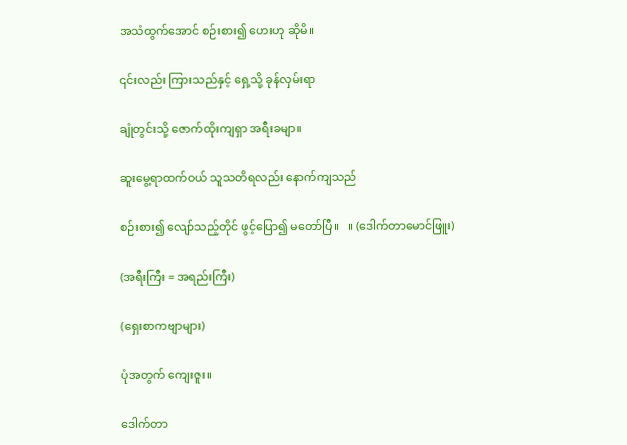အသံထွက်အောင် စဉ်းစား၍ ဟေးဟု ဆိုမိ။

၎င်းလည်း ကြားသည်နှင့် ရှေ့သို့ ခုန်လှမ်းရာ

ချုံတွင်းသို့ ဇောက်ထိုးကျရှာ အရီးခမျာ။

ဆူးမွေ့ရာထက်ဝယ် သူသတိရလည်း နောက်ကျသည်

စဉ်းစား၍ လျော်သည့်တိုင် ဖွင့်ပြော၍ မတော်ပြီ။   ။ (ဒေါက်တာမောင်ဖြူး)

(အရီးကြီး = အရည်းကြီး)

(ရှေးစာကဗျာများ)

ပုံအတွက် ကျေးဇူး။

ဒေါက်တာ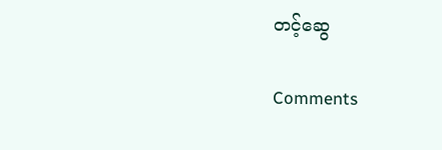တင့်ဆွေ

Comments